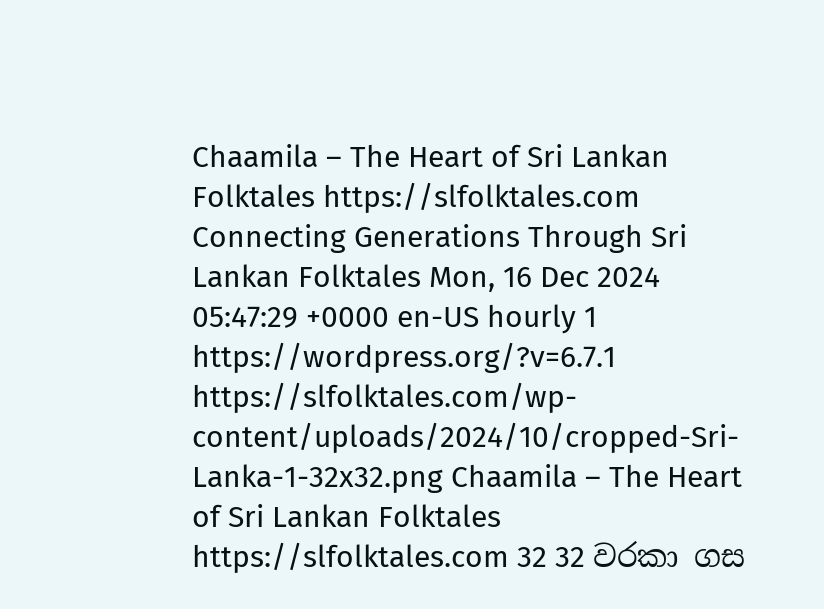Chaamila – The Heart of Sri Lankan Folktales https://slfolktales.com Connecting Generations Through Sri Lankan Folktales Mon, 16 Dec 2024 05:47:29 +0000 en-US hourly 1 https://wordpress.org/?v=6.7.1 https://slfolktales.com/wp-content/uploads/2024/10/cropped-Sri-Lanka-1-32x32.png Chaamila – The Heart of Sri Lankan Folktales https://slfolktales.com 32 32 වරකා ගස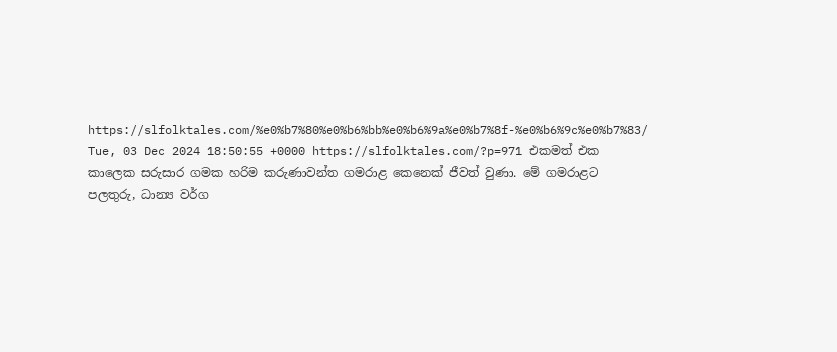https://slfolktales.com/%e0%b7%80%e0%b6%bb%e0%b6%9a%e0%b7%8f-%e0%b6%9c%e0%b7%83/ Tue, 03 Dec 2024 18:50:55 +0000 https://slfolktales.com/?p=971 එකමත් එක කාලෙක සරුසාර ගමක හරිම කරුණාවන්ත ගමරාළ කෙනෙක් ජීවත් වුණා. මේ ගමරාළට
පලතුරු, ධාන්‍ය වර්ග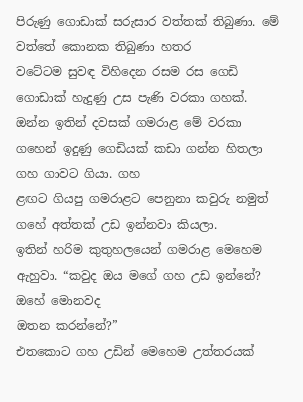පිරුණු ගොඩාක් සරුසාර වත්තක් තිබුණා. මේ වත්තේ කොනක තිබුණා හතර
වටේටම සුවඳ විහිදෙන රසම රස ගෙඩි ගොඩාක් හැදුණු උස පැණි වරකා ගහක්.
ඔන්න ඉතින් දවසක් ගමරාළ මේ වරකා ගහෙන් ඉදුණු ගෙඩියක් කඩා ගන්න හිතලා ගහ ගාවට ගියා. ගහ
ළඟට ගියපු ගමරාළට පෙනුනා කවුරු නමුත් ගහේ අත්තක් උඩ ඉන්නවා කියලා.
ඉතින් හරිම කුතුහලයෙන් ගමරාළ මෙහෙම ඇහුවා. “කවුද ඔය මගේ ගහ උඩ ඉන්නේ? ඔහේ මොනවද
ඔතන කරන්නේ?”
එතකොට ගහ උඩින් මෙහෙම උත්තරයක්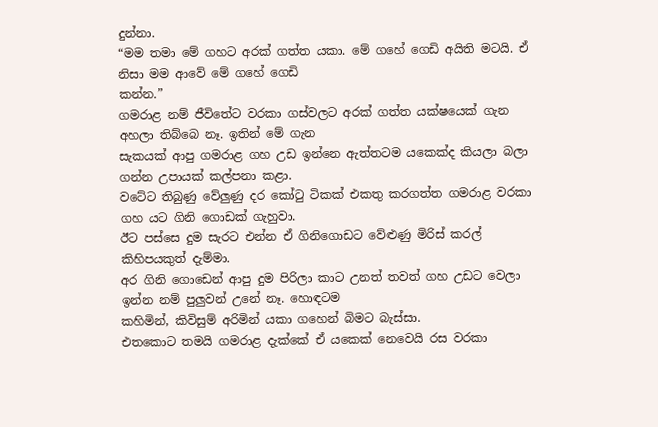දුන්නා.
“මම තමා මේ ගහට අරක් ගත්ත යකා. මේ ගහේ ගෙඩි අයිති මටයි. ඒ නිසා මම ආවේ මේ ගහේ ගෙඩි
කන්න.”
ගමරාළ නම් ජීවිතේට වරකා ගස්වලට අරක් ගත්ත යක්ෂයෙක් ගැන අහලා තිබ්බෙ නෑ. ඉතින් මේ ගැන
සැකයක් ආපු ගමරාළ ගහ උඩ ඉන්නෙ ඇත්තටම යකෙක්ද කියලා බලා ගන්න උපායක් කල්පනා කළා.
වටේට තිබුණු වේලුණු දර කෝටු ටිකක් එකතු කරගත්ත ගමරාළ වරකා ගහ යට ගිනි ගොඩක් ගැහුවා.
ඊට පස්සෙ දුම සැරට එන්න ඒ ගිනිගොඩට වේළුණු මිරිස් කරල් කිහිපයකුත් දැම්මා.
අර ගිනි ගොඩෙන් ආපු දුම පිරිලා කාට උනත් තවත් ගහ උඩට වෙලා ඉන්න නම් පුලුවන් උනේ නෑ. හොඳටම
කහිමින්, කිවිසුම් අරිමින් යකා ගහෙන් බිමට බැස්සා.
එතකොට තමයි ගමරාළ දැක්කේ ඒ යකෙක් නෙවෙයි රස වරකා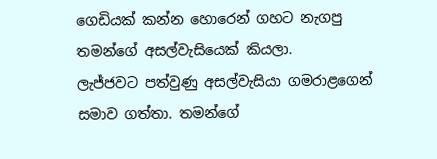ගෙඩියක් කන්න හොරෙන් ගහට නැගපු
තමන්ගේ අසල්වැසියෙක් කියලා.
ලැජ්ජවට පත්වුණු අසල්වැසියා ගමරාළගෙන් සමාව ගත්තා. තමන්ගේ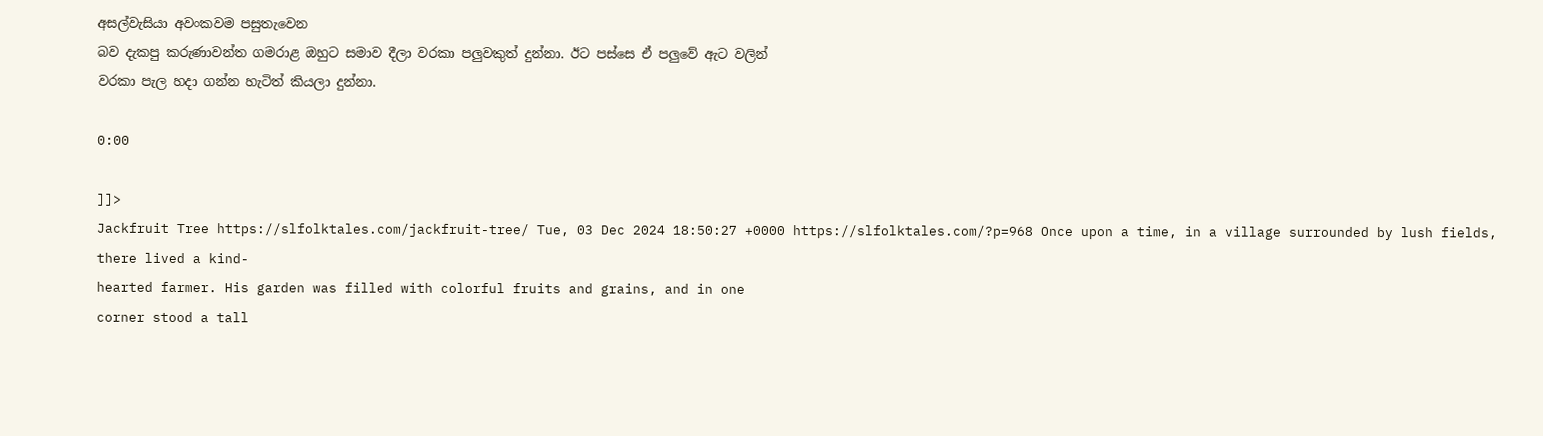අසල්වැසියා අවංකවම පසුතැවෙන
බව දැකපු කරුණාවන්ත ගමරාළ ඔහුට සමාව දීලා වරකා පලුවකුත් දුන්නා. ඊට පස්සෙ ඒ පලුවේ ඇට වලින්
වරකා පැල හදා ගන්න හැටිත් කියලා දුන්නා.

0:00

]]>
Jackfruit Tree https://slfolktales.com/jackfruit-tree/ Tue, 03 Dec 2024 18:50:27 +0000 https://slfolktales.com/?p=968 Once upon a time, in a village surrounded by lush fields, there lived a kind-
hearted farmer. His garden was filled with colorful fruits and grains, and in one
corner stood a tall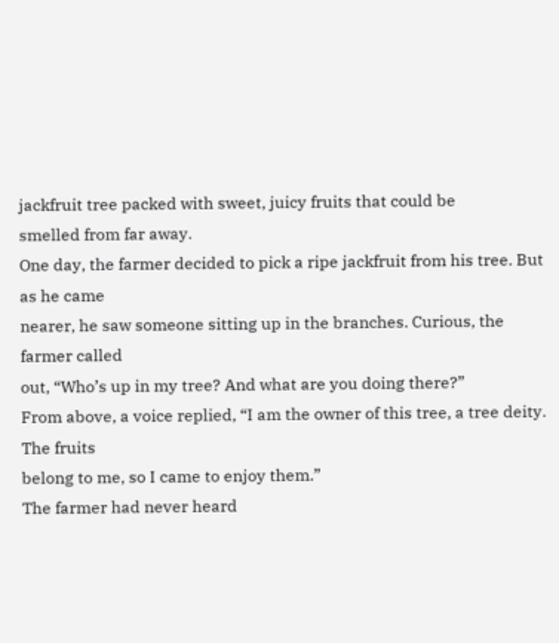jackfruit tree packed with sweet, juicy fruits that could be
smelled from far away.
One day, the farmer decided to pick a ripe jackfruit from his tree. But as he came
nearer, he saw someone sitting up in the branches. Curious, the farmer called
out, “Who’s up in my tree? And what are you doing there?”
From above, a voice replied, “I am the owner of this tree, a tree deity. The fruits
belong to me, so I came to enjoy them.”
The farmer had never heard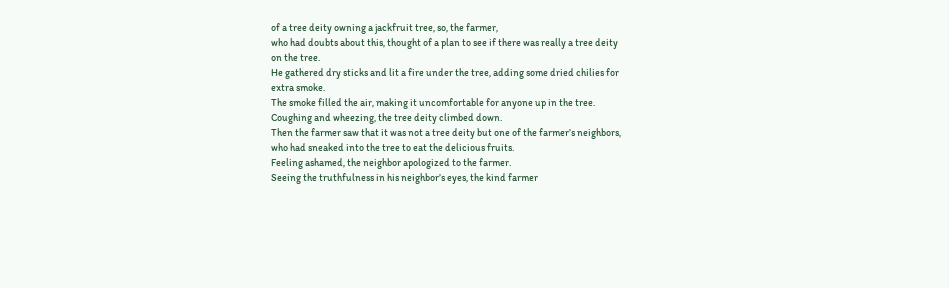of a tree deity owning a jackfruit tree, so, the farmer,
who had doubts about this, thought of a plan to see if there was really a tree deity
on the tree.
He gathered dry sticks and lit a fire under the tree, adding some dried chilies for
extra smoke.
The smoke filled the air, making it uncomfortable for anyone up in the tree.
Coughing and wheezing, the tree deity climbed down.
Then the farmer saw that it was not a tree deity but one of the farmer’s neighbors,
who had sneaked into the tree to eat the delicious fruits.
Feeling ashamed, the neighbor apologized to the farmer.
Seeing the truthfulness in his neighbor’s eyes, the kind farmer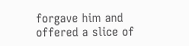forgave him and
offered a slice of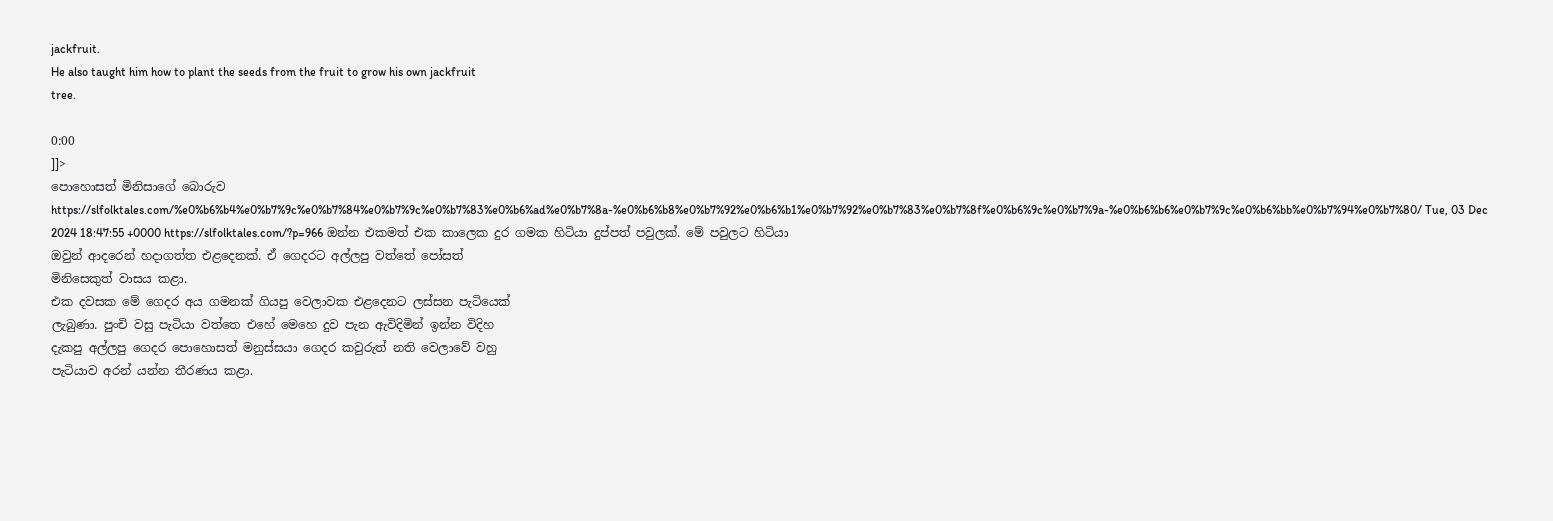jackfruit.
He also taught him how to plant the seeds from the fruit to grow his own jackfruit
tree.

0:00
]]>
පොහොසත් මිනිසාගේ බොරුව https://slfolktales.com/%e0%b6%b4%e0%b7%9c%e0%b7%84%e0%b7%9c%e0%b7%83%e0%b6%ad%e0%b7%8a-%e0%b6%b8%e0%b7%92%e0%b6%b1%e0%b7%92%e0%b7%83%e0%b7%8f%e0%b6%9c%e0%b7%9a-%e0%b6%b6%e0%b7%9c%e0%b6%bb%e0%b7%94%e0%b7%80/ Tue, 03 Dec 2024 18:47:55 +0000 https://slfolktales.com/?p=966 ඔන්න එකමත් එක කාලෙක දුර ගමක හිටියා දුප්පත් පවුලක්. මේ පවුලට හිටියා
ඔවුන් ආදරෙන් හදාගත්ත එළදෙනක්. ඒ ගෙදරට අල්ලපු වත්තේ පෝසත්
මිනිසෙකුත් වාසය කළා.
එක දවසක මේ ගෙදර අය ගමනක් ගියපු වෙලාවක එළදෙනට ලස්සන පැටියෙක්
ලැබුණා. පුංචි වසු පැටියා වත්තෙ එහේ මෙහෙ දුව පැන ඇවිදිමින් ඉන්න විදිහ
දැකපු අල්ලපු ගෙදර පොහොසත් මනුස්සයා ගෙදර කවුරුත් නති වෙලාවේ වහු
පැටියාව අරන් යන්න තීරණය කළා.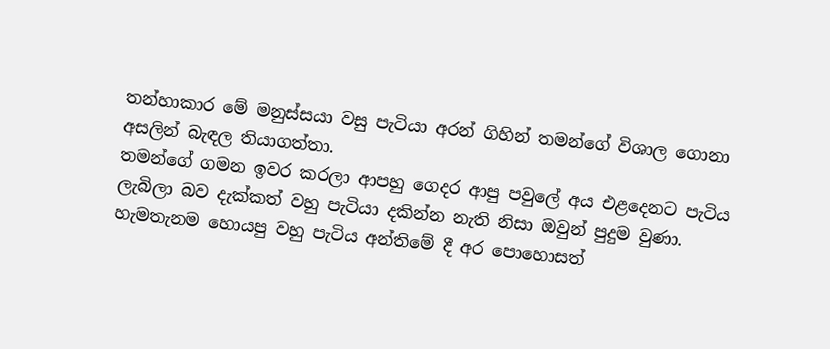තන්හාකාර මේ මනුස්සයා වසු පැටියා අරන් ගිහින් තමන්ගේ විශාල ගොනා
අසලින් බැඳල තියාගත්තා.
තමන්ගේ ගමන ඉවර කරලා ආපහු ගෙදර ආපු පවුලේ අය එළදෙනට පැටිය
ලැබිලා බව දැක්කත් වහු පැටියා දකින්න නැති නිසා ඔවුන් පුදුම වුණා.
හැමතැනම හොයපු වහු පැටිය අන්තිමේ දී අර පොහොසත්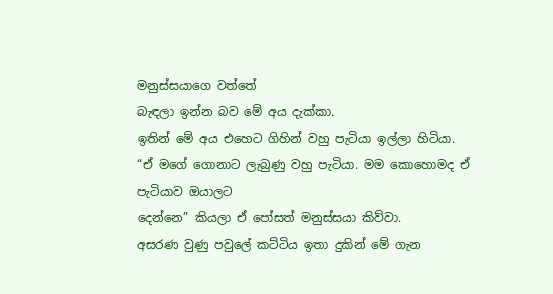මනුස්සයාගෙ වත්තේ
බැඳලා ඉන්න බව මේ අය දැක්කා.
ඉතින් මේ අය එහෙට ගිහින් වහු පැටියා ඉල්ලා හිටියා.
“ඒ මගේ ගොනාට ලැබුණු වහු පැටියා. මම කොහොමද ඒ පැටියාව ඔයාලට
දෙන්නෙ” කියලා ඒ පෝසත් මනුස්සයා කිව්වා.
අසරණ වුණු පවුලේ කට්ටිය ඉතා දුකින් මේ ගැන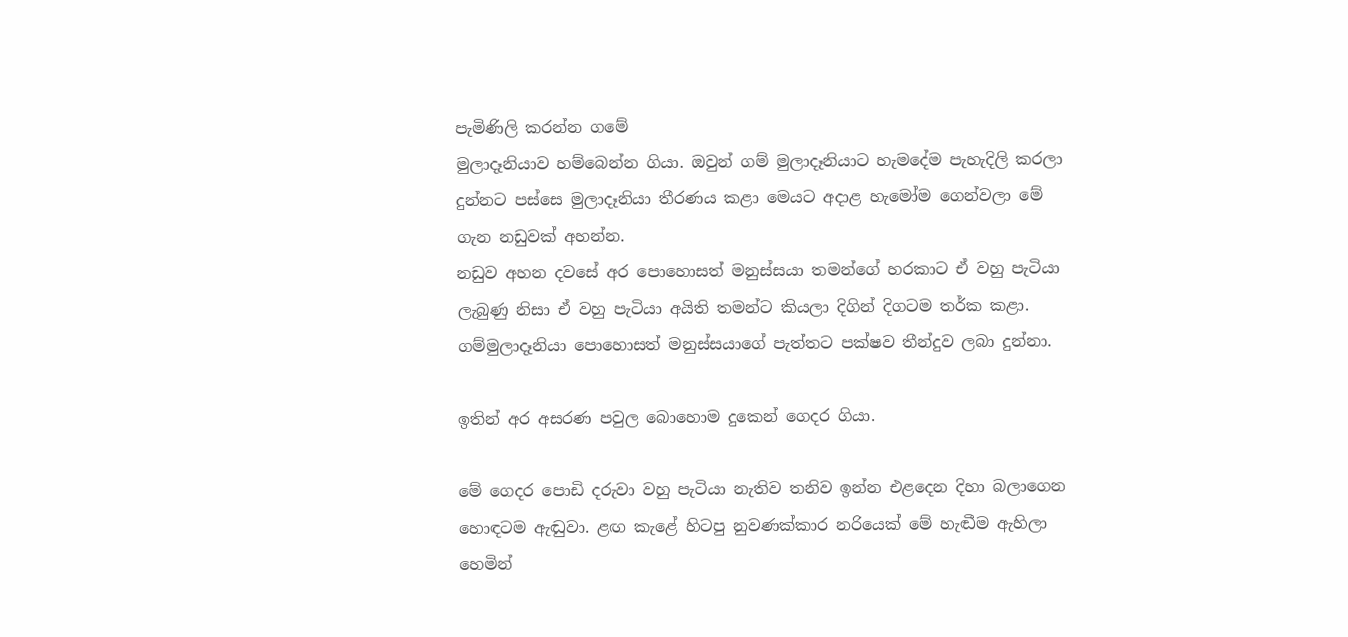පැමිණිලි කරන්න ගමේ
මුලාදෑනියාව හම්බෙන්න ගියා. ඔවුන් ගම් මුලාදෑනියාට හැමදේම පැහැදිලි කරලා
දුන්නට පස්සෙ මුලාදෑනියා තීරණය කළා මෙයට අදාළ හැමෝම ගෙන්වලා මේ
ගැන නඩුවක් අහන්න.
නඩුව අහන දවසේ අර පොහොසත් මනුස්සයා තමන්ගේ හරකාට ඒ වහු පැටියා
ලැබුණු නිසා ඒ වහු පැටියා අයිති තමන්ට කියලා දිගින් දිගටම තර්ක කළා.
ගම්මුලාදෑනියා පොහොසත් මනුස්සයාගේ පැත්තට පක්ෂව තීන්දුව ලබා දුන්නා.

ඉතින් අර අසරණ පවුල බොහොම දුකෙන් ගෙදර ගියා.

මේ ගෙදර පොඩි දරුවා වහු පැටියා නැතිව තනිව ඉන්න එළදෙන දිහා බලාගෙන
හොඳටම ඇඬුවා. ළඟ කැළේ හිටපු නුවණක්කාර නරියෙක් මේ හැඬීම ඇහිලා
හෙමින්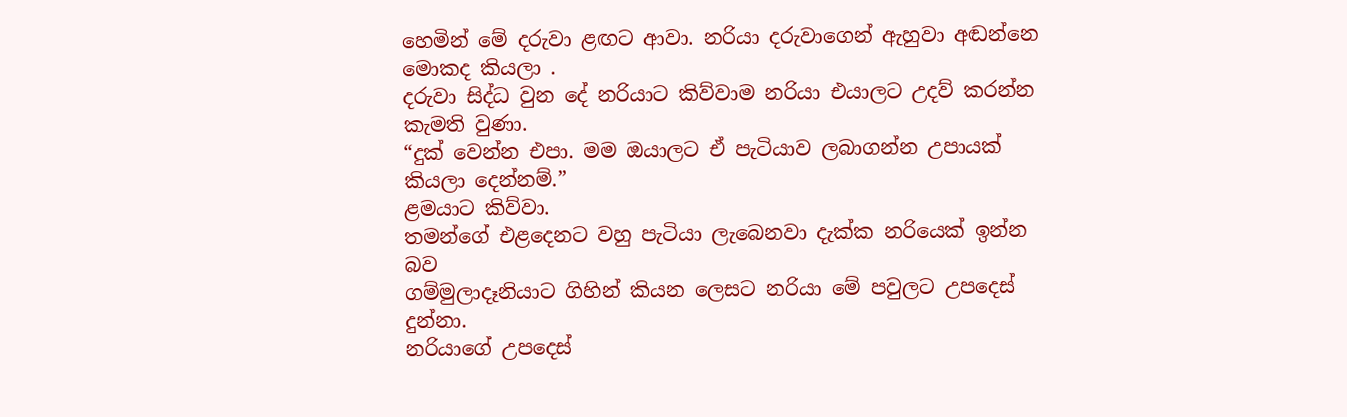හෙමින් මේ දරුවා ළඟට ආවා. නරියා දරුවාගෙන් ඇහුවා අඬන්නෙ
මොකද කියලා .
දරුවා සිද්ධ වුන දේ නරියාට කිව්වාම නරියා එයාලට උදව් කරන්න කැමති වුණා.
“දුක් වෙන්න එපා. මම ඔයාලට ඒ පැටියාව ලබාගන්න උපායක් කියලා දෙන්නම්.”
ළමයාට කිව්වා.
තමන්ගේ එළදෙනට වහු පැටියා ලැබෙනවා දැක්ක නරියෙක් ඉන්න බව
ගම්මුලාදෑනියාට ගිහින් කියන ලෙසට නරියා මේ පවුලට උපදෙස් දුන්නා.
නරියාගේ උපදෙස්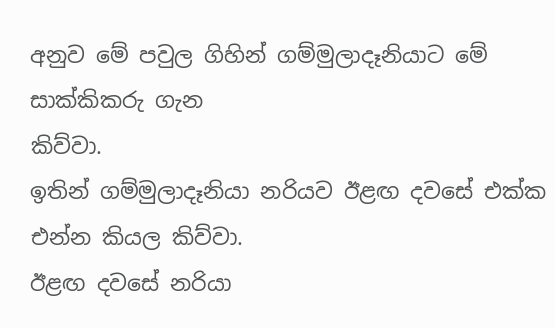අනුව මේ පවුල ගිහින් ගම්මුලාදෑනියාට මේ සාක්කිකරු ගැන
කිව්වා.
ඉතින් ගම්මුලාදෑනියා නරියව ඊළඟ දවසේ එක්ක එන්න කියල කිව්වා.
ඊළඟ දවසේ නරියා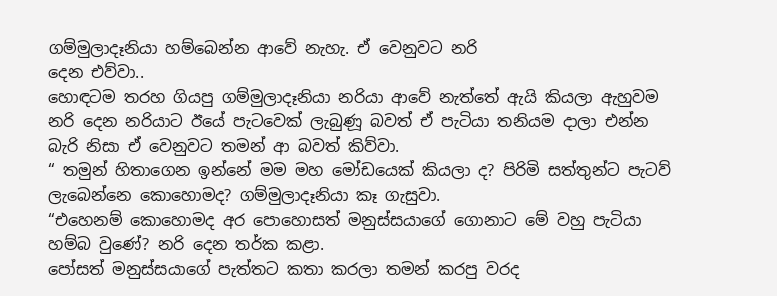ගම්මුලාදෑනියා හම්බෙන්න ආවේ නැහැ. ඒ වෙනුවට නරි
දෙන එව්වා..
හොඳටම තරහ ගියපු ගම්මුලාදෑනියා නරියා ආවේ නැත්තේ ඇයි කියලා ඇහුවම
නරි දෙන නරියාට ඊයේ පැටවෙක් ලැබුණූ බවත් ඒ පැටියා තනියම දාලා එන්න
බැරි නිසා ඒ වෙනුවට තමන් ආ බවත් කිව්වා.
“ තමුන් හිතාගෙන ඉන්නේ මම මහ මෝඩයෙක් කියලා ද? පිරිමි සත්තුන්ට පැටව්
ලැබෙන්නෙ කොහොමද? ගම්මුලාදෑනියා කෑ ගැසුවා.
“එහෙනම් කොහොමද අර පොහොසත් මනුස්සයාගේ ගොනාට මේ වහු පැටියා
හම්බ වුණේ? නරි දෙන තර්ක කළා.
පෝසත් මනුස්සයාගේ පැත්තට කතා කරලා තමන් කරපු වරද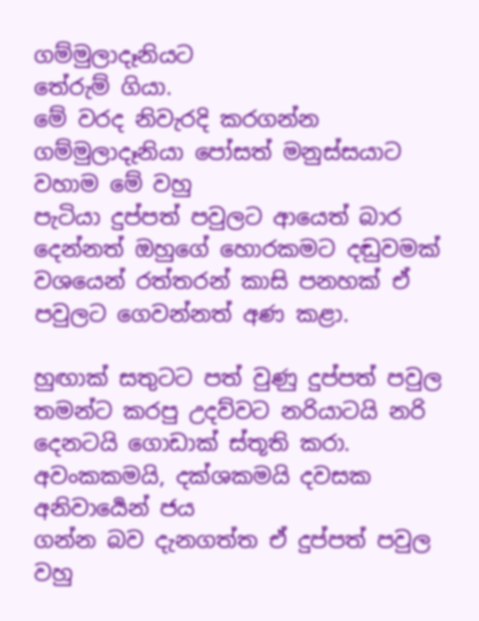ගම්මුලාදෑනියට
තේරුම් ගියා.
මේ වරද නිවැරදි කරගන්න ගම්මුලාදෑනියා පෝසත් මනුස්සයාට වහාම මේ වහු
පැටියා දුප්පත් පවුලට ආයෙත් බාර දෙන්නත් ඔහුගේ හොරකමට දඬුවමක්
වශයෙන් රත්තරන් කාසි පනහක් ඒ පවුලට ගෙවන්නත් අණ කළා.

හුඟාක් සතුටට පත් වුණු දුප්පත් පවුල තමන්ට කරපු උදව්වට නරියාටයි නරි
දෙනටයි ගොඩාක් ස්තූති කරා. අවංකකමයි, දක්ශකමයි දවසක අනිවාර්‍යෙන් ජය
ගන්න බව දැනගත්ත ඒ දුප්පත් පවුල වහු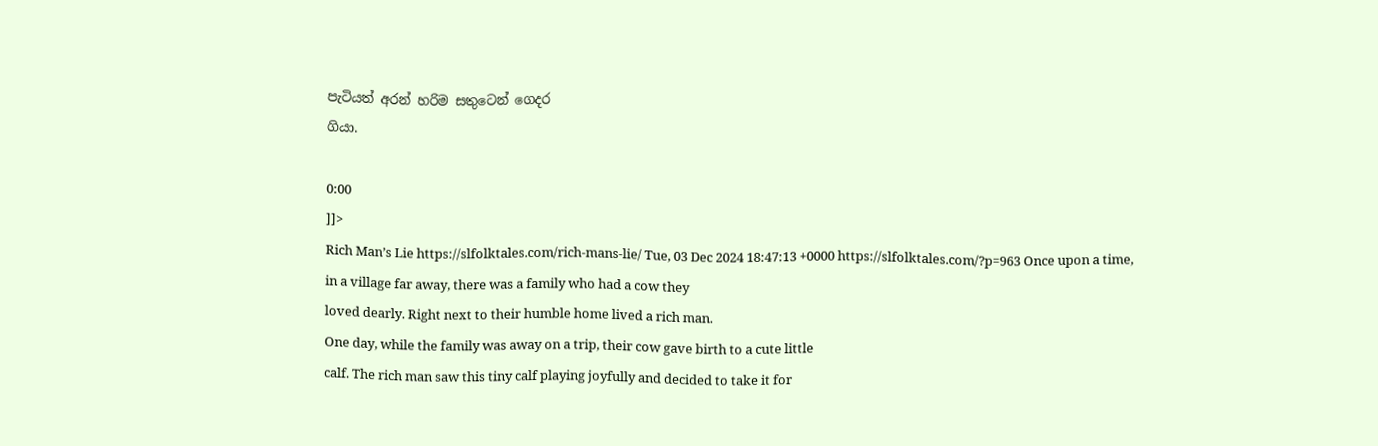පැටියත් අරන් හරිම සතුටෙන් ගෙදර
ගියා.

0:00
]]>
Rich Man’s Lie https://slfolktales.com/rich-mans-lie/ Tue, 03 Dec 2024 18:47:13 +0000 https://slfolktales.com/?p=963 Once upon a time, in a village far away, there was a family who had a cow they
loved dearly. Right next to their humble home lived a rich man.
One day, while the family was away on a trip, their cow gave birth to a cute little
calf. The rich man saw this tiny calf playing joyfully and decided to take it for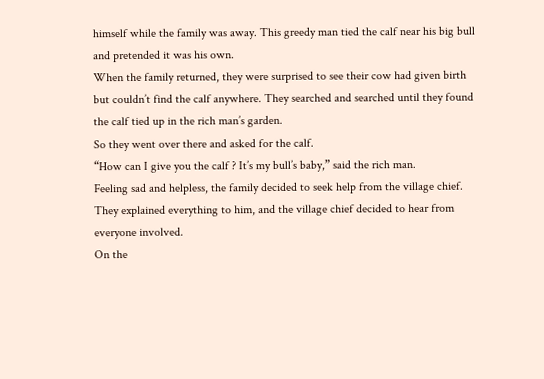himself while the family was away. This greedy man tied the calf near his big bull
and pretended it was his own.
When the family returned, they were surprised to see their cow had given birth
but couldn’t find the calf anywhere. They searched and searched until they found
the calf tied up in the rich man’s garden.
So they went over there and asked for the calf.
“How can I give you the calf ? It’s my bull’s baby,” said the rich man.
Feeling sad and helpless, the family decided to seek help from the village chief.
They explained everything to him, and the village chief decided to hear from
everyone involved.
On the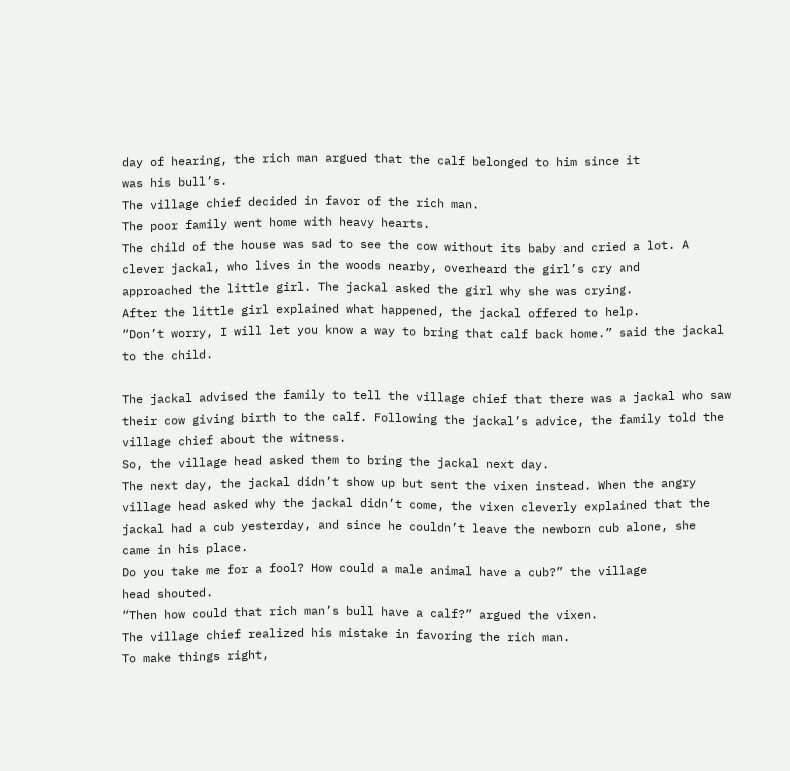day of hearing, the rich man argued that the calf belonged to him since it
was his bull’s.
The village chief decided in favor of the rich man.
The poor family went home with heavy hearts.
The child of the house was sad to see the cow without its baby and cried a lot. A
clever jackal, who lives in the woods nearby, overheard the girl’s cry and
approached the little girl. The jackal asked the girl why she was crying.
After the little girl explained what happened, the jackal offered to help.
“Don’t worry, I will let you know a way to bring that calf back home.” said the jackal
to the child.

The jackal advised the family to tell the village chief that there was a jackal who saw
their cow giving birth to the calf. Following the jackal’s advice, the family told the
village chief about the witness.
So, the village head asked them to bring the jackal next day.
The next day, the jackal didn’t show up but sent the vixen instead. When the angry
village head asked why the jackal didn’t come, the vixen cleverly explained that the
jackal had a cub yesterday, and since he couldn’t leave the newborn cub alone, she
came in his place.
Do you take me for a fool? How could a male animal have a cub?” the village
head shouted.
“Then how could that rich man’s bull have a calf?” argued the vixen.
The village chief realized his mistake in favoring the rich man.
To make things right,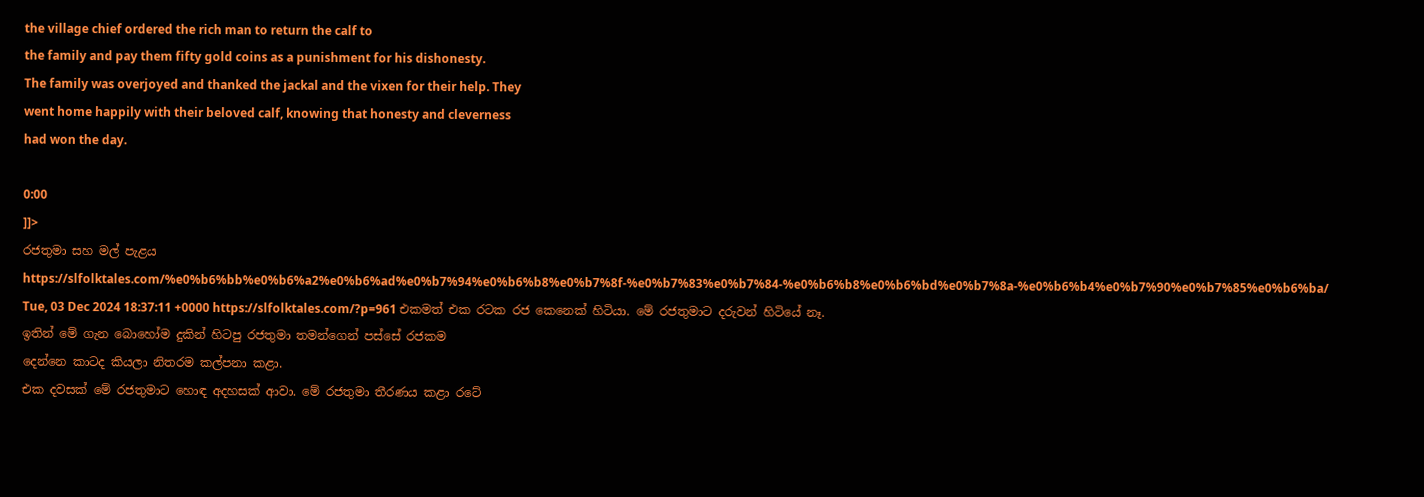the village chief ordered the rich man to return the calf to
the family and pay them fifty gold coins as a punishment for his dishonesty.
The family was overjoyed and thanked the jackal and the vixen for their help. They
went home happily with their beloved calf, knowing that honesty and cleverness
had won the day.

0:00
]]>
රජතුමා සහ මල් පැළය https://slfolktales.com/%e0%b6%bb%e0%b6%a2%e0%b6%ad%e0%b7%94%e0%b6%b8%e0%b7%8f-%e0%b7%83%e0%b7%84-%e0%b6%b8%e0%b6%bd%e0%b7%8a-%e0%b6%b4%e0%b7%90%e0%b7%85%e0%b6%ba/ Tue, 03 Dec 2024 18:37:11 +0000 https://slfolktales.com/?p=961 එකමත් එක රටක රජ කෙනෙක් හිටියා. මේ රජතුමාට දරුවන් හිටියේ නෑ.
ඉතින් මේ ගැන බොහෝම දුකින් හිටපු රජතුමා තමන්ගෙන් පස්සේ රජකම
දෙන්නෙ කාටද කියලා නිතරම කල්පනා කළා.
එක දවසක් මේ රජතුමාට හොඳ අදහසක් ආවා. මේ රජතුමා තීරණය කළා රටේ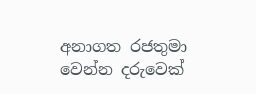අනාගත රජතුමා වෙන්න දරුවෙක්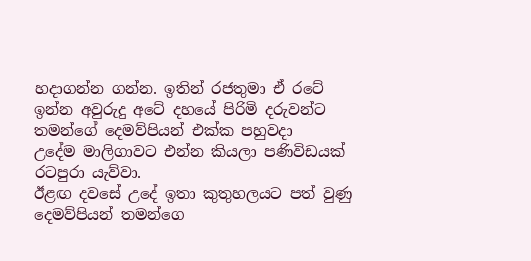හදාගන්න ගන්න. ඉතින් රජතුමා ඒ රටේ
ඉන්න අවුරුදු අටේ දහයේ පිරිමි දරුවන්ට තමන්ගේ දෙමව්පියන් එක්ක පහුවදා
උදේම මාලිගාවට එන්න කියලා පණිවිඩයක් රටපුරා යැව්වා.
ඊළඟ දවසේ උදේ ඉතා කුතුහලයට පත් වුණු දෙමව්පියන් තමන්ගෙ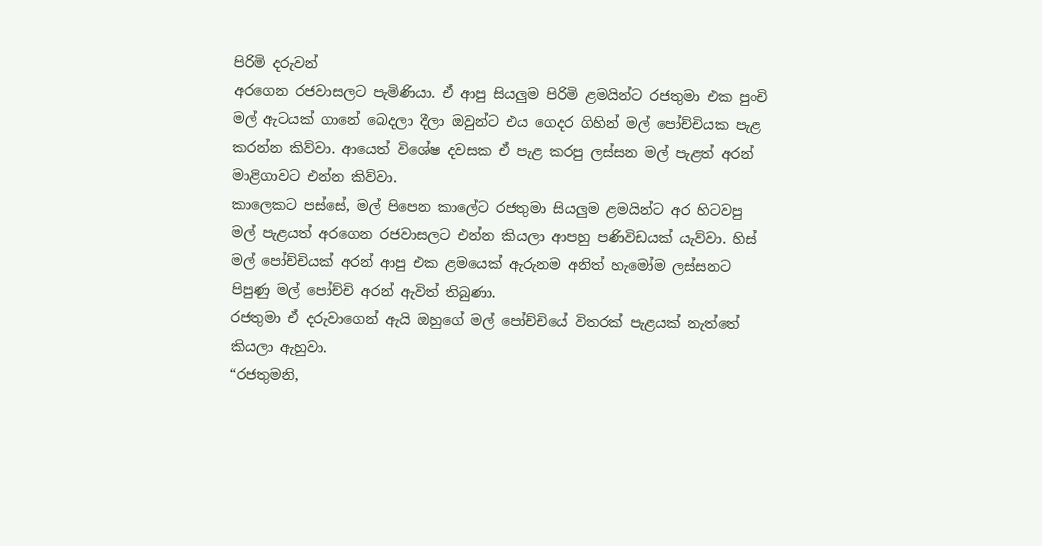පිරිමි දරුවන්
අරගෙන රජවාසලට පැමිණියා. ඒ ආපු සියලුම පිරිමි ළමයින්ට රජතුමා එක පුංචි
මල් ඇටයක් ගානේ බෙදලා දීලා ඔවුන්ට එය ගෙදර ගිහින් මල් පෝච්චියක පැළ
කරන්න කිව්වා. ආයෙත් විශේෂ දවසක ඒ පැළ කරපු ලස්සන මල් පැළත් අරන්
මාළිගාවට එන්න කිව්වා.
කාලෙකට පස්සේ, මල් පිපෙන කාලේට රජතුමා සියලුම ළමයින්ට අර හිටවපු
මල් පැළයත් අරගෙන රජවාසලට එන්න කියලා ආපහු පණිවිඩයක් යැව්වා. හිස්
මල් පෝච්චියක් අරන් ආපු එක ළමයෙක් ඇරුනම අනිත් හැමෝම ලස්සනට
පිපුණු මල් පෝච්චි අරන් ඇවිත් තිබුණා.
රජතුමා ඒ දරුවාගෙන් ඇයි ඔහුගේ මල් පෝච්චියේ විතරක් පැළයක් නැත්තේ
කියලා ඇහුවා.
“රජතුමනි,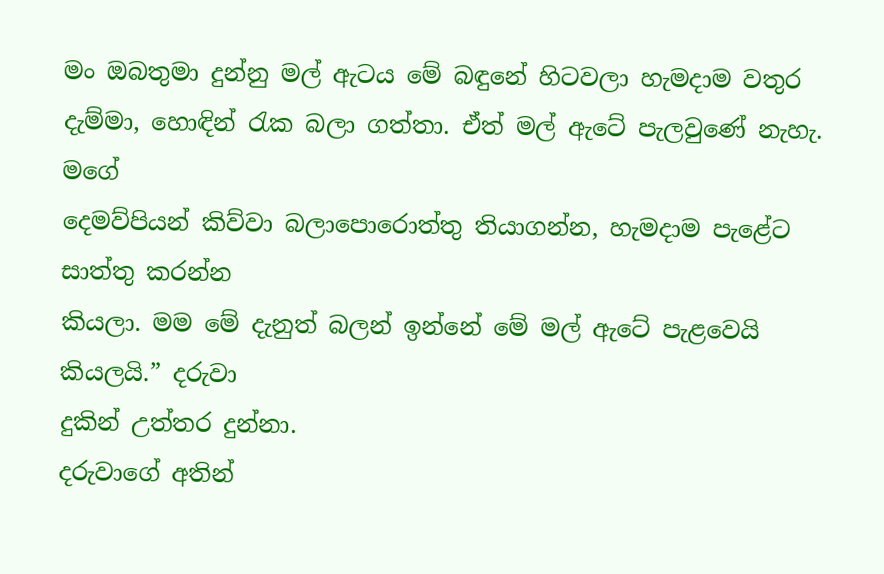මං ඔබතුමා දුන්නු මල් ඇටය මේ බඳුනේ හිටවලා හැමදාම වතුර
දැම්මා, හොඳින් රැක බලා ගත්තා. ඒත් මල් ඇටේ පැලවුණේ නැහැ. මගේ
දෙමව්පියන් කිව්වා බලාපොරොත්තු තියාගන්න, හැමදාම පැළේට සාත්තු කරන්න
කියලා. මම මේ දැනුත් බලන් ඉන්නේ මේ මල් ඇටේ පැළවෙයි කියලයි.” දරුවා
දුකින් උත්තර දුන්නා.
දරුවාගේ අතින්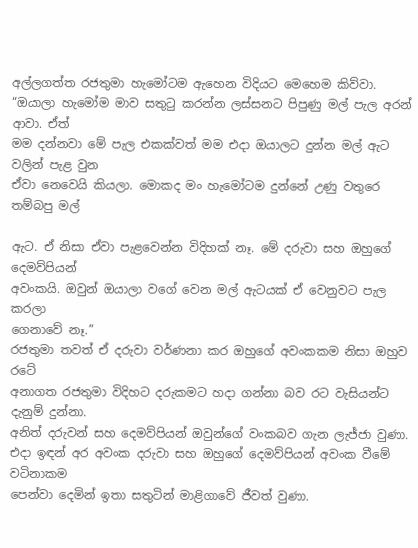අල්ලගත්ත රජතුමා හැමෝටම ඇහෙන විදියට මෙහෙම කිව්වා.
“ඔයාලා හැමෝම මාව සතුටු කරන්න ලස්සනට පිපුණු මල් පැල අරන් ආවා. ඒත්
මම දන්නවා මේ පැල එකක්වත් මම එදා ඔයාලට දුන්න මල් ඇට වලින් පැළ වුන
ඒවා නෙවෙයි කියලා. මොකද මං හැමෝටම දුන්නේ උණු වතුරෙ තම්බපු මල්

ඇට. ඒ නිසා ඒවා පැළවෙන්න විදිහක් නෑ. මේ දරුවා සහ ඔහුගේ දෙමව්පියන්
අවංකයි. ඔවුන් ඔයාලා වගේ වෙන මල් ඇටයක් ඒ වෙනුවට පැල කරලා
ගෙනාවේ නෑ.”
රජතුමා තවත් ඒ දරුවා වර්ණනා කර ඔහුගේ අවංකකම නිසා ඔහුව රටේ
අනාගත රජතුමා විදිහට දරුකමට හදා ගන්නා බව රට වැසියන්ට දැනුම් දුන්නා.
අනිත් දරුවන් සහ දෙමව්පියන් ඔවුන්ගේ වංකබව ගැන ලැජ්ජා වුණා.
එදා ඉඳන් අර අවංක දරුවා සහ ඔහුගේ දෙමව්පියන් අවංක වීමේ වටිනාකම
පෙන්වා දෙමින් ඉතා සතුටින් මාළිගාවේ ජීවත් වුණා.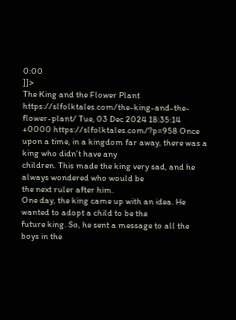0:00
]]>
The King and the Flower Plant https://slfolktales.com/the-king-and-the-flower-plant/ Tue, 03 Dec 2024 18:35:14 +0000 https://slfolktales.com/?p=958 Once upon a time, in a kingdom far away, there was a king who didn’t have any
children. This made the king very sad, and he always wondered who would be
the next ruler after him.
One day, the king came up with an idea. He wanted to adopt a child to be the
future king. So, he sent a message to all the boys in the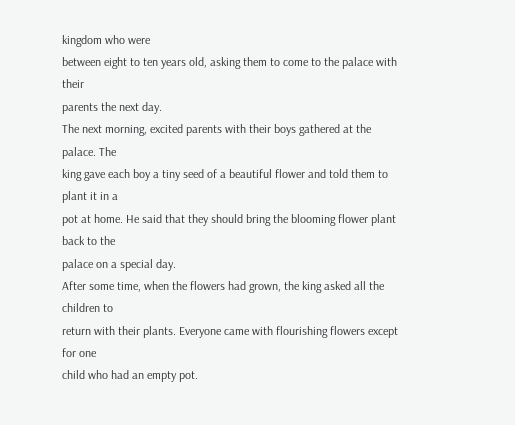kingdom who were
between eight to ten years old, asking them to come to the palace with their
parents the next day.
The next morning, excited parents with their boys gathered at the palace. The
king gave each boy a tiny seed of a beautiful flower and told them to plant it in a
pot at home. He said that they should bring the blooming flower plant back to the
palace on a special day.
After some time, when the flowers had grown, the king asked all the children to
return with their plants. Everyone came with flourishing flowers except for one
child who had an empty pot.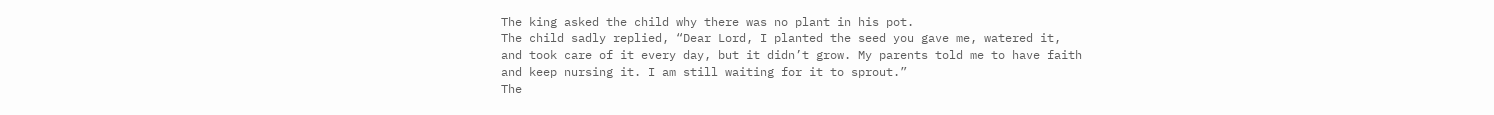The king asked the child why there was no plant in his pot.
The child sadly replied, “Dear Lord, I planted the seed you gave me, watered it,
and took care of it every day, but it didn’t grow. My parents told me to have faith
and keep nursing it. I am still waiting for it to sprout.”
The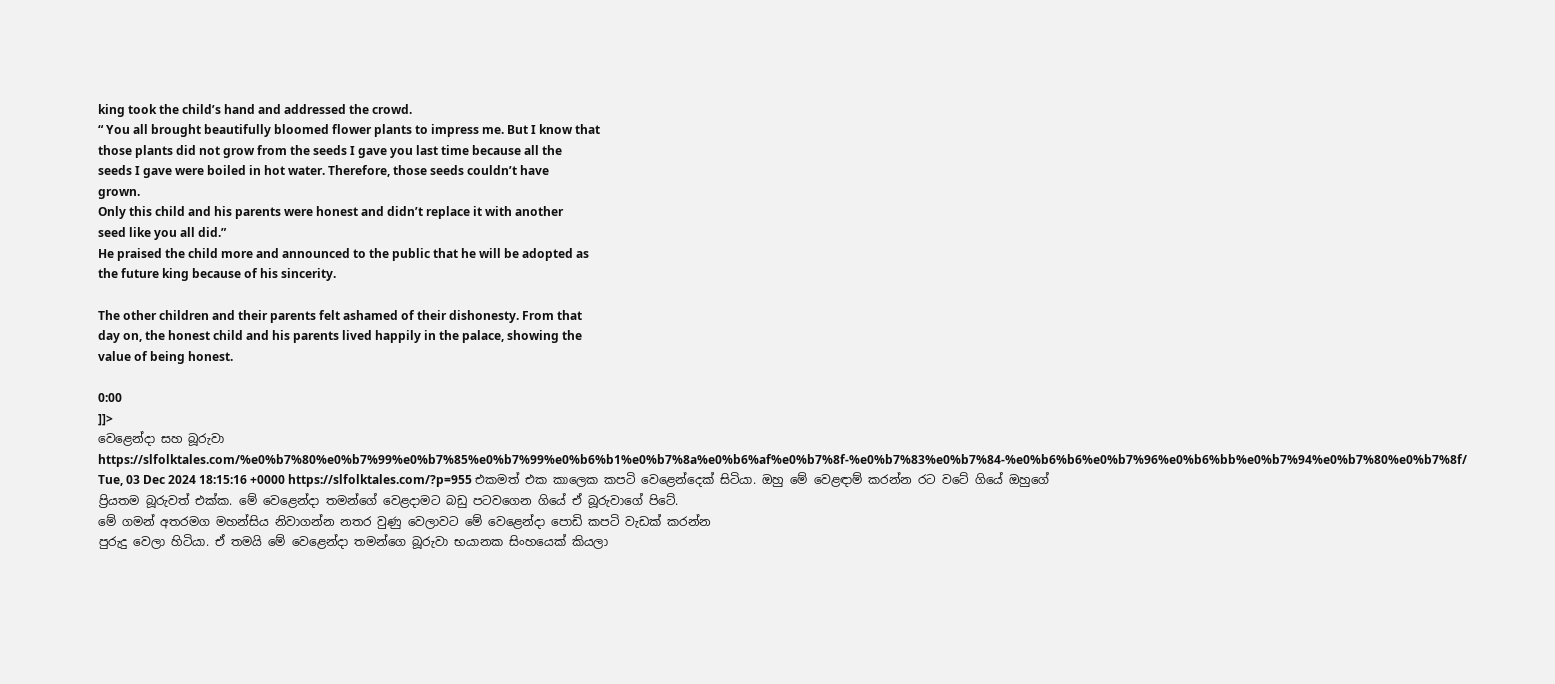king took the child’s hand and addressed the crowd.
“ You all brought beautifully bloomed flower plants to impress me. But I know that
those plants did not grow from the seeds I gave you last time because all the
seeds I gave were boiled in hot water. Therefore, those seeds couldn’t have
grown.
Only this child and his parents were honest and didn’t replace it with another
seed like you all did.”
He praised the child more and announced to the public that he will be adopted as
the future king because of his sincerity.

The other children and their parents felt ashamed of their dishonesty. From that
day on, the honest child and his parents lived happily in the palace, showing the
value of being honest.

0:00
]]>
වෙළෙන්දා සහ බූරුවා https://slfolktales.com/%e0%b7%80%e0%b7%99%e0%b7%85%e0%b7%99%e0%b6%b1%e0%b7%8a%e0%b6%af%e0%b7%8f-%e0%b7%83%e0%b7%84-%e0%b6%b6%e0%b7%96%e0%b6%bb%e0%b7%94%e0%b7%80%e0%b7%8f/ Tue, 03 Dec 2024 18:15:16 +0000 https://slfolktales.com/?p=955 එකමත් එක කාලෙක කපටි වෙළෙන්දෙක් සිටියා. ඔහු මේ වෙළඳාම් කරන්න රට වටේ ගියේ ඔහුගේ
ප්‍රියතම බූරුවත් එක්ක. මේ වෙළෙන්දා තමන්ගේ වෙළදාමට බඩු පටවගෙන ගියේ ඒ බූරුවාගේ පිටේ.
මේ ගමන් අතරමග මහන්සිය නිවාගන්න නතර වුණු වෙලාවට මේ වෙළෙන්දා පොඩි කපටි වැඩක් කරන්න
පුරුදු වෙලා හිටියා. ඒ තමයි මේ වෙළෙන්දා තමන්ගෙ බූරුවා භයානක සිංහයෙක් කියලා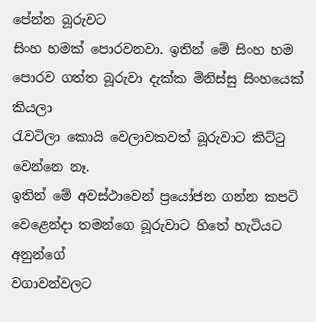පේන්න බූරුවට
සිංහ හමක් පොරවනවා. ඉතින් මේ සිංහ හම පොරව ගත්ත බූරුවා දැක්ක මිනිස්සු සිංහයෙක් කියලා
රැවටිලා කොයි වෙලාවකවත් බූරුවාට කිට්ටු වෙන්නෙ නෑ.
ඉතින් මේ අවස්ථාවෙන් ප්‍රයෝජන ගන්න කපටි වෙළෙන්දා තමන්ගෙ බූරුවාට හිතේ හැටියට අනුන්ගේ
වගාවන්වලට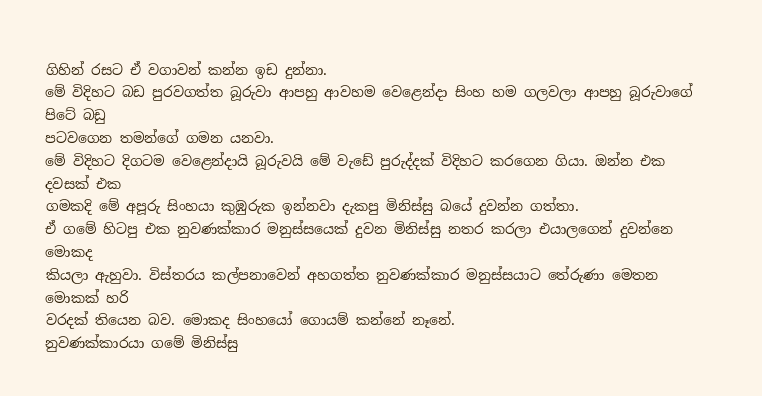ගිහින් රසට ඒ වගාවන් කන්න ඉඩ දුන්නා.
මේ විදිහට බඩ පුරවගත්ත බූරුවා ආපහු ආවහම වෙළෙන්දා සිංහ හම ගලවලා ආපහු බූරුවාගේ පිටේ බඩු
පටවගෙන තමන්ගේ ගමන යනවා.
මේ විදිහට දිගටම වෙළෙන්දායි බූරුවයි මේ වැඩේ පුරුද්දක් විදිහට කරගෙන ගියා. ඔන්න එක දවසක් එක
ගමකදි මේ අපූරු සිංහයා කුඹුරුක ඉන්නවා දැකපු මිනිස්සු බයේ දුවන්න ගත්තා.
ඒ ගමේ හිටපු එක නුවණක්කාර මනුස්සයෙක් දුවන මිනිස්සු නතර කරලා එයාලගෙන් දුවන්නෙ මොකද
කියලා ඇහුවා. විස්තරය කල්පනාවෙන් අහගත්ත නුවණක්කාර මනුස්සයාට තේරුණා මෙතන මොකක් හරි
වරදක් තියෙන බව. මොකද සිංහයෝ ගොයම් කන්නේ නෑනේ.
නුවණක්කාරයා ගමේ මිනිස්සු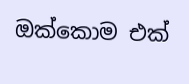ඔක්කොම එක්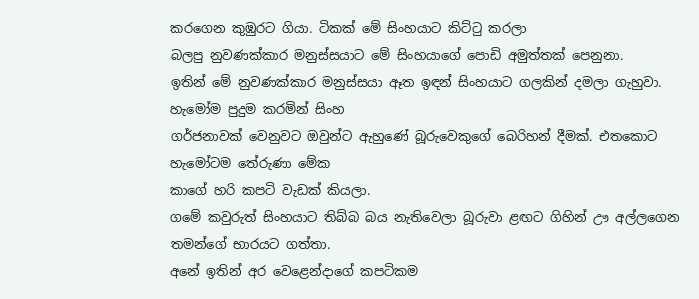කරගෙන කුඹුරට ගියා. ටිකක් මේ සිංහයාට කිට්ටු කරලා
බලපු නුවණක්කාර මනුස්සයාට මේ සිංහයාගේ පොඩි අමුත්තක් පෙනුනා.
ඉතින් මේ නුවණක්කාර මනුස්සයා ඈත ඉඳන් සිංහයාට ගලකින් දමලා ගැහුවා. හැමෝම පුදුම කරමින් සිංහ
ගර්ජනාවක් වෙනුවට ඔවුන්ට ඇහුණේ බූරුවෙකුගේ බෙරිහන් දීමක්. එතකොට හැමෝටම තේරුණා මේක
කාගේ හරි කපටි වැඩක් කියලා.
ගමේ කවුරුත් සිංහයාට තිබ්බ බය නැතිවෙලා බූරුවා ළඟට ගිහින් ඌ අල්ලගෙන තමන්ගේ භාරයට ගත්තා.
අනේ ඉතින් අර වෙළෙන්දාගේ කපටිකම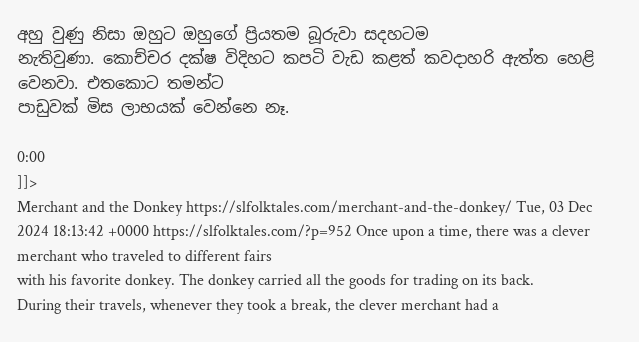අහු වුණු නිසා ඔහුට ඔහුගේ ප්‍රියතම බූරුවා සදහටම
නැතිවුණා. කොච්චර දක්ෂ විදිහට කපටි වැඩ කළත් කවදාහරි ඇත්ත හෙළි වෙනවා. එතකොට තමන්ට
පාඩුවක් මිස ලාභයක් වෙන්නෙ නෑ.

0:00
]]>
Merchant and the Donkey https://slfolktales.com/merchant-and-the-donkey/ Tue, 03 Dec 2024 18:13:42 +0000 https://slfolktales.com/?p=952 Once upon a time, there was a clever merchant who traveled to different fairs
with his favorite donkey. The donkey carried all the goods for trading on its back.
During their travels, whenever they took a break, the clever merchant had a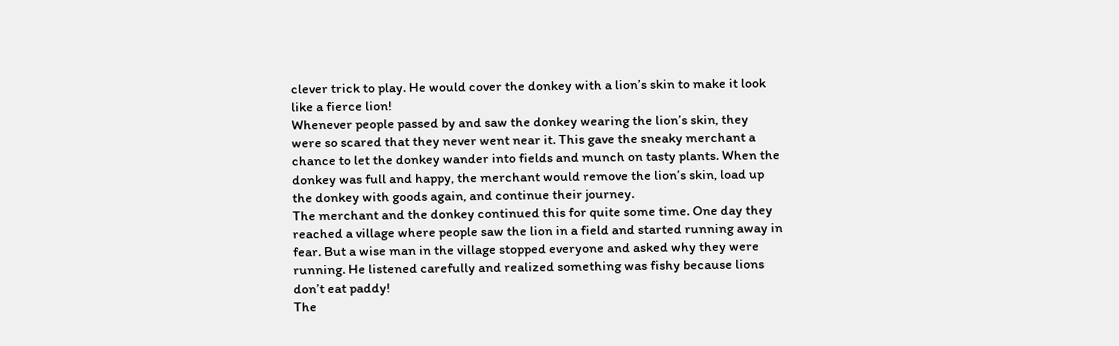clever trick to play. He would cover the donkey with a lion’s skin to make it look
like a fierce lion!
Whenever people passed by and saw the donkey wearing the lion’s skin, they
were so scared that they never went near it. This gave the sneaky merchant a
chance to let the donkey wander into fields and munch on tasty plants. When the
donkey was full and happy, the merchant would remove the lion’s skin, load up
the donkey with goods again, and continue their journey.
The merchant and the donkey continued this for quite some time. One day they
reached a village where people saw the lion in a field and started running away in
fear. But a wise man in the village stopped everyone and asked why they were
running. He listened carefully and realized something was fishy because lions
don’t eat paddy!
The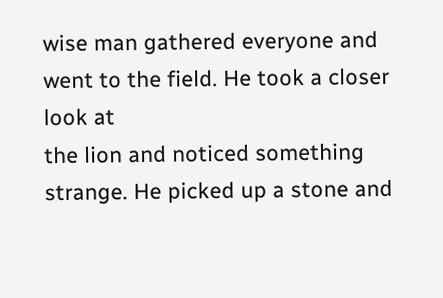wise man gathered everyone and went to the field. He took a closer look at
the lion and noticed something strange. He picked up a stone and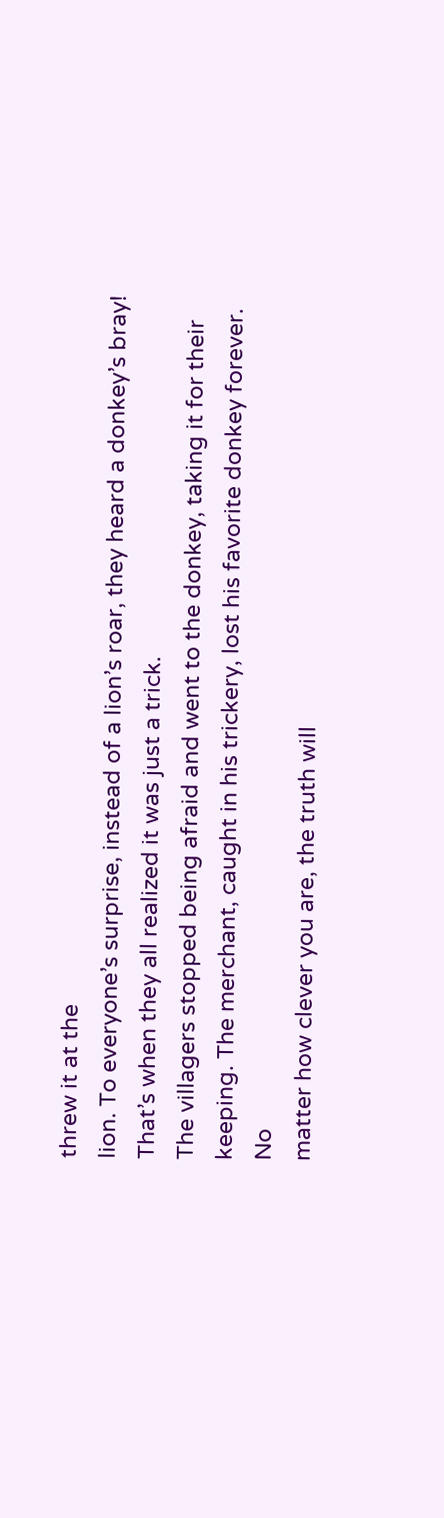threw it at the
lion. To everyone’s surprise, instead of a lion’s roar, they heard a donkey’s bray!
That’s when they all realized it was just a trick.
The villagers stopped being afraid and went to the donkey, taking it for their
keeping. The merchant, caught in his trickery, lost his favorite donkey forever. No
matter how clever you are, the truth will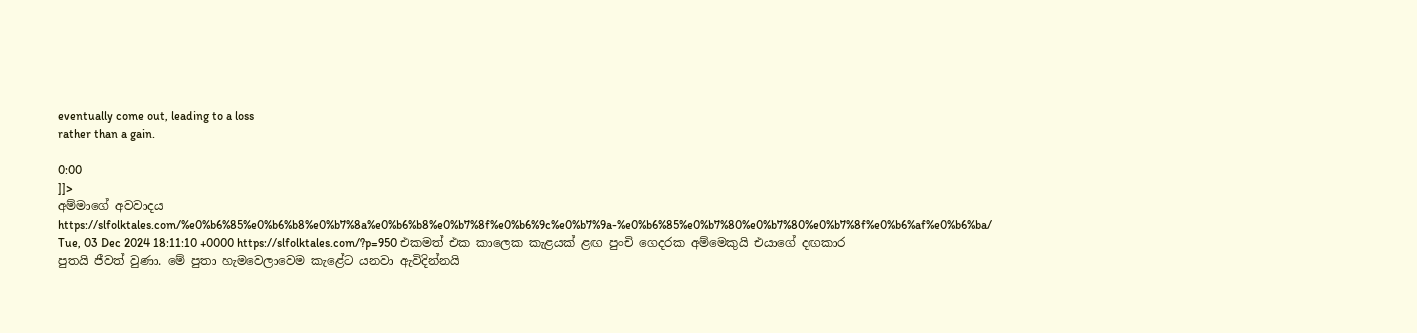eventually come out, leading to a loss
rather than a gain.

0:00
]]>
අම්මාගේ අවවාදය https://slfolktales.com/%e0%b6%85%e0%b6%b8%e0%b7%8a%e0%b6%b8%e0%b7%8f%e0%b6%9c%e0%b7%9a-%e0%b6%85%e0%b7%80%e0%b7%80%e0%b7%8f%e0%b6%af%e0%b6%ba/ Tue, 03 Dec 2024 18:11:10 +0000 https://slfolktales.com/?p=950 එකමත් එක කාලෙක කැළයක් ළඟ පුංචි ගෙදරක අම්මෙකුයි එයාගේ දඟකාර
පුතයි ජීවත් වුණා. මේ පුතා හැමවෙලාවෙම කැළේට යනවා ඇවිදින්නයි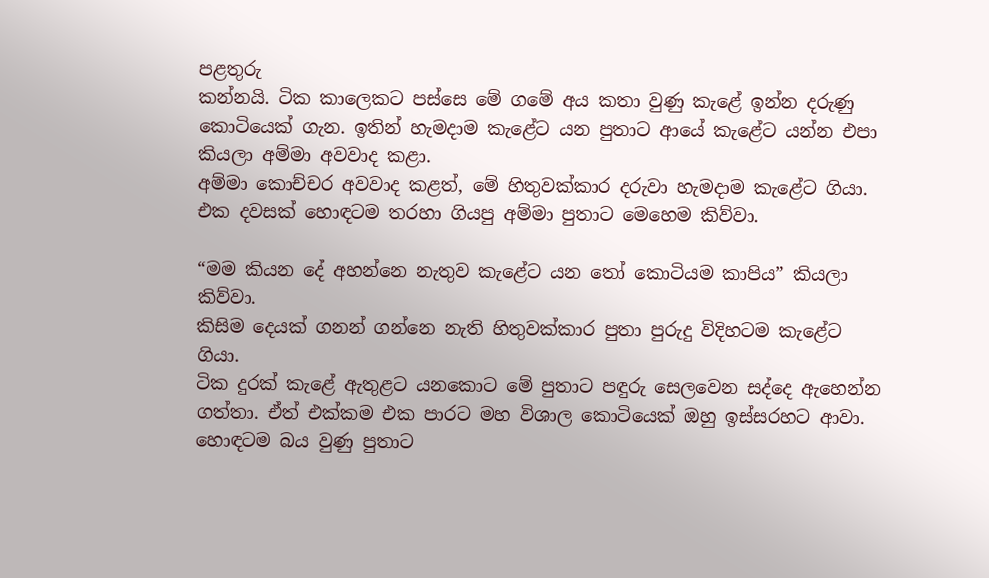පළතුරු
කන්නයි. ටික කාලෙකට පස්සෙ මේ ගමේ අය කතා වුණු කැළේ ඉන්න දරුණු
කොටියෙක් ගැන. ඉතින් හැමදාම කැළේට යන පුතාට ආයේ කැළේට යන්න එපා
කියලා අම්මා අවවාද කළා.
අම්මා කොච්චර අවවාද කළත්, මේ හිතුවක්කාර දරුවා හැමදාම කැළේට ගියා.
එක දවසක් හොඳටම තරහා ගියපු අම්මා පුතාට මෙහෙම කිව්වා.

“මම කියන දේ අහන්නෙ නැතුව කැළේට යන තෝ කොටියම කාපිය” කියලා
කිව්වා.
කිසිම දෙයක් ගනන් ගන්නෙ නැති හිතුවක්කාර පුතා පුරුදු විදිහටම කැළේට
ගියා.
ටික දුරක් කැළේ ඇතුළට යනකොට මේ පුතාට පඳුරු සෙලවෙන සද්දෙ ඇහෙන්න
ගත්තා. ඒත් එක්කම එක පාරට මහ විශාල කොටියෙක් ඔහු ඉස්සරහට ආවා.
හොඳටම බය වුණු පුතාට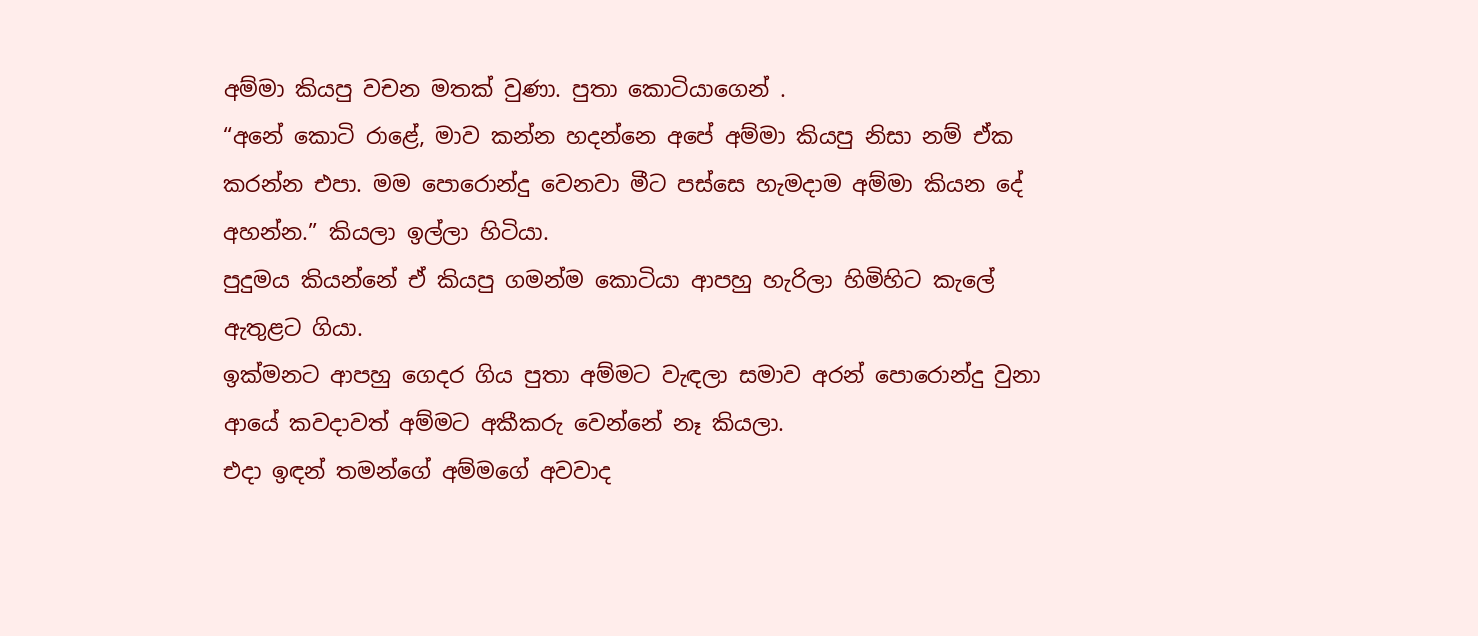අම්මා කියපු වචන මතක් වුණා. පුතා කොටියාගෙන් .
“අනේ කොටි රාළේ, මාව කන්න හදන්නෙ අපේ අම්මා කියපු නිසා නම් ඒක
කරන්න එපා. මම පොරොන්දු වෙනවා මීට පස්සෙ හැමදාම අම්මා කියන දේ
අහන්න.” කියලා ඉල්ලා හිටියා.
පුදුමය කියන්නේ ඒ කියපු ගමන්ම කොටියා ආපහු හැරිලා හිමිහිට කැලේ
ඇතුළට ගියා.
ඉක්මනට ආපහු ගෙදර ගිය පුතා අම්මට වැඳලා සමාව අරන් පොරොන්දු වුනා
ආයේ කවදාවත් අම්මට අකීකරු වෙන්නේ නෑ කියලා.
එදා ඉඳන් තමන්ගේ අම්මගේ අවවාද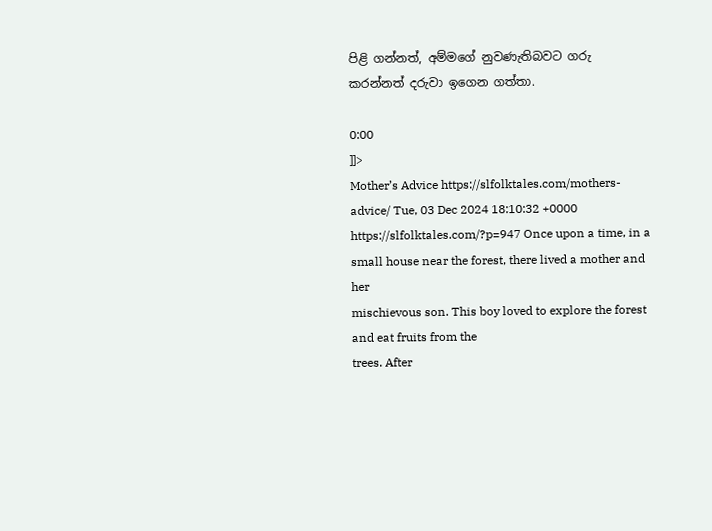පිළි ගන්නත්, අම්මගේ නුවණැතිබවට ගරු
කරන්නත් දරුවා ඉගෙන ගත්තා.

0:00
]]>
Mother’s Advice https://slfolktales.com/mothers-advice/ Tue, 03 Dec 2024 18:10:32 +0000 https://slfolktales.com/?p=947 Once upon a time, in a small house near the forest, there lived a mother and her
mischievous son. This boy loved to explore the forest and eat fruits from the
trees. After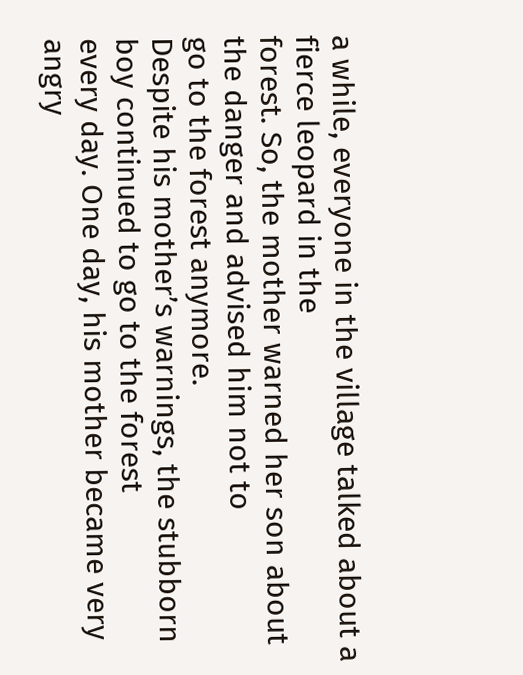a while, everyone in the village talked about a fierce leopard in the
forest. So, the mother warned her son about the danger and advised him not to
go to the forest anymore.
Despite his mother’s warnings, the stubborn boy continued to go to the forest
every day. One day, his mother became very angry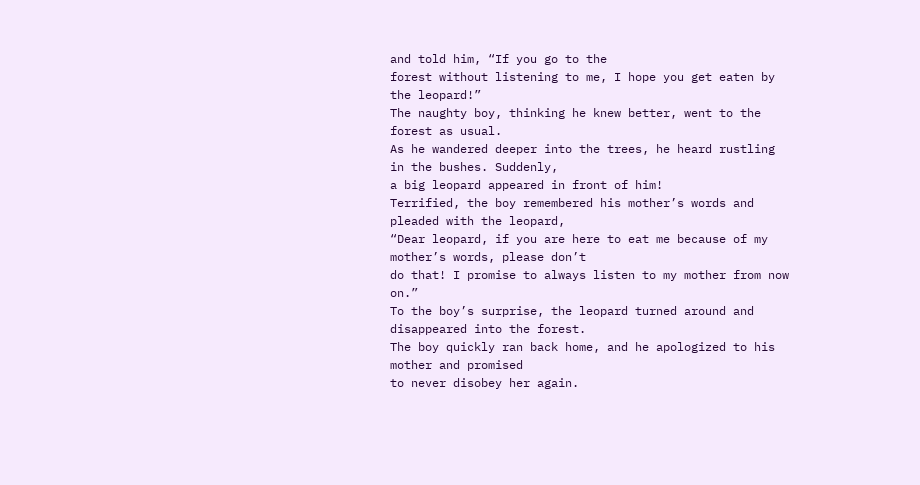and told him, “If you go to the
forest without listening to me, I hope you get eaten by the leopard!”
The naughty boy, thinking he knew better, went to the forest as usual.
As he wandered deeper into the trees, he heard rustling in the bushes. Suddenly,
a big leopard appeared in front of him!
Terrified, the boy remembered his mother’s words and pleaded with the leopard,
“Dear leopard, if you are here to eat me because of my mother’s words, please don’t
do that! I promise to always listen to my mother from now on.”
To the boy’s surprise, the leopard turned around and disappeared into the forest.
The boy quickly ran back home, and he apologized to his mother and promised
to never disobey her again.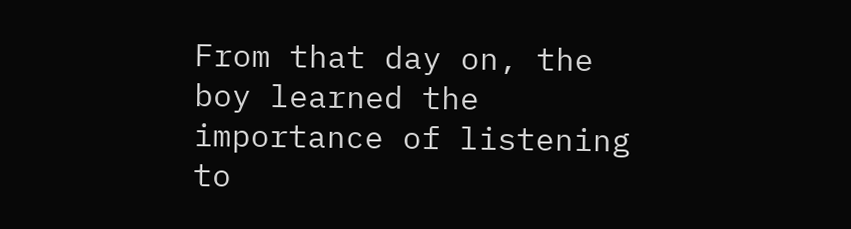From that day on, the boy learned the importance of listening to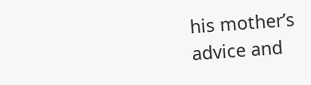his mother’s
advice and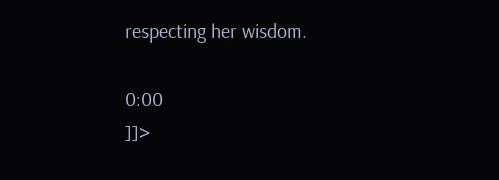respecting her wisdom.

0:00
]]>